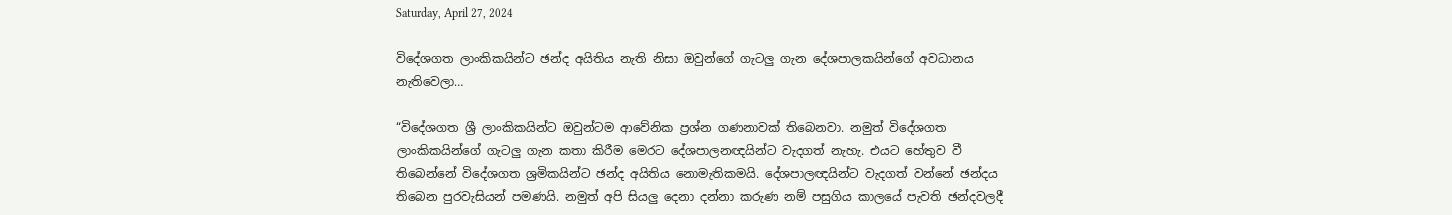Saturday, April 27, 2024

විදේශගත ලාංකිකයින්ට ඡන්ද අයිතිය නැති නිසා ඔවුන්ගේ ගැටලු ගැන දේශපාලකයින්ගේ අවධානය නැතිවෙලා…

“විදේශගත ශ්‍රී ලාංකිකයින්ට ඔවුන්ටම ආවේනික ප්‍රශ්න ගණනාවක් තිබෙනවා. නමුත් විදේශගත ලාංකිකයින්ගේ ගැටලු ගැන කතා කිරීම මෙරට දේශපාලනඥයින්ට වැදගත් නැහැ. එයට හේතුව වී තිබෙන්නේ විදේශගත ශ්‍රමිකයින්ට ඡන්ද අයිතිය නොමැතිකමයි. දේශපාලඥයින්ට වැදගත් වන්නේ ඡන්දය තිබෙන පුරවැසියන් පමණයි. නමුත් අපි සියලු දෙනා දන්නා කරුණ නම් පසුගිය කාලයේ පැවති ඡන්දවලදී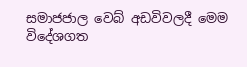සමාජජාල වෙබ් අඩවිවලදී මෙම විදේශගත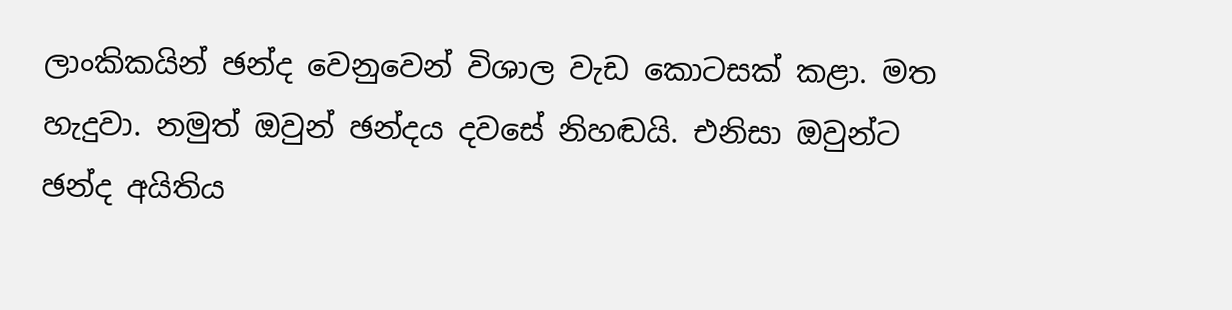ලාංකිකයින් ඡන්ද වෙනුවෙන් විශාල වැඩ කොටසක් කළා. මත හැදුවා. නමුත් ඔවුන් ඡන්දය දවසේ නිහඬයි. එනිසා ඔවුන්ට ඡන්ද අයිතිය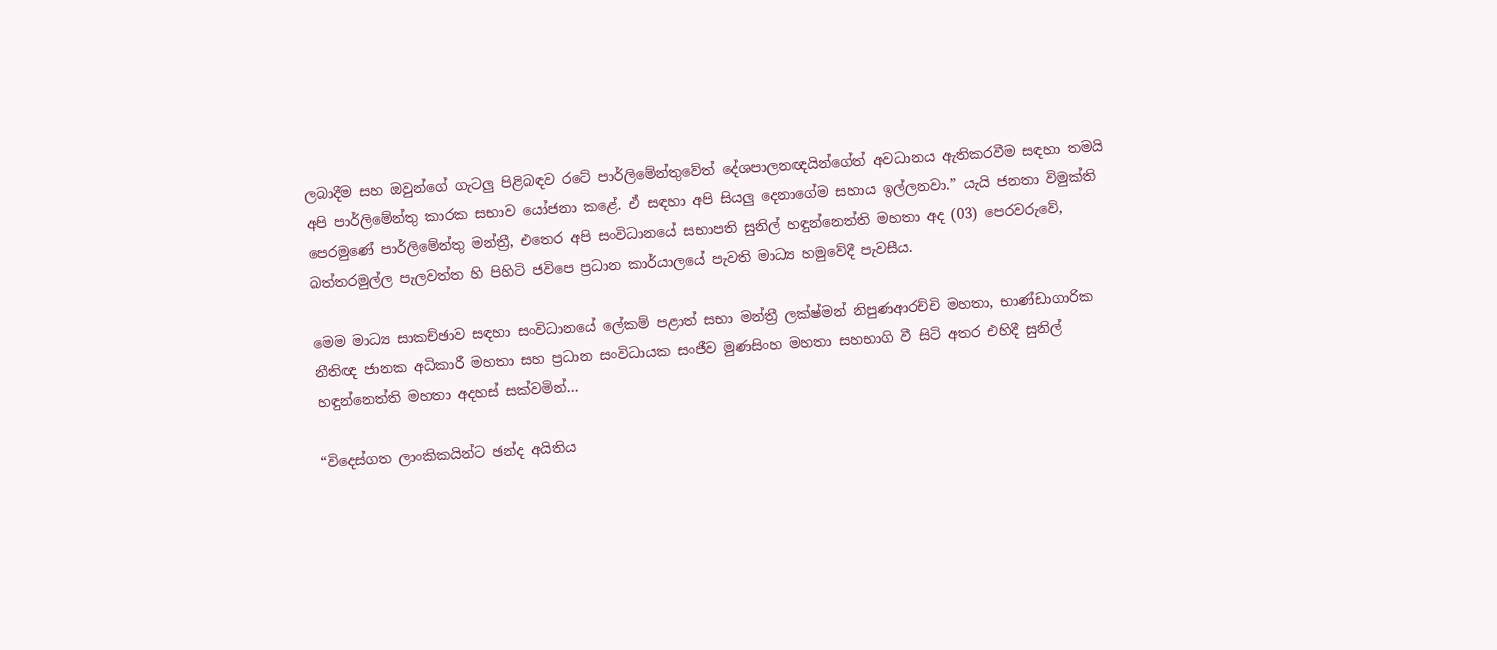ලබාදීම සහ ඔවුන්ගේ ගැටලු පිළිබඳව රටේ පාර්ලිමේන්තුවේත් දේශපාලනඥයින්ගේත් අවධානය ඇතිකරවීම සඳහා තමයි අපි පාර්ලිමේන්තු කාරක සභාව යෝජනා කළේ. ඒ සඳහා අපි සියලු දෙනාගේම සහාය ඉල්ලනවා.” යැයි ජනතා විමුක්ති පෙරමුණේ පාර්ලිමේන්තු මන්ත්‍රී, එතෙර අපි සංවිධානයේ සභාපති සුනිල් හඳුන්නෙත්ති මහතා අද (03) පෙරවරුවේ, බත්තරමුල්ල පැලවත්ත හි පිහිටි ජවිපෙ ප්‍රධාන කාර්යාලයේ පැවති මාධ්‍ය හමුවේදී පැවසීය.

මෙම මාධ්‍ය සාකච්ඡාව සඳහා සංවිධානයේ ලේකම් පළාත් සභා මන්ත්‍රී ලක්ෂ්මන් නිපුණආරච්චි මහතා, භාණ්ඩාගාරික නීතිඥ ජානක අධිකාරී මහතා සහ ප්‍රධාන සංවිධායක සංජීව මුණසිංහ මහතා සහභාගි වී සිටි අතර එහිදී සුනිල් හඳුන්නෙත්ති මහතා අදහස් සක්වමින්…

“විදෙස්ගත ලාංකිකයින්ට ඡන්ද අයිතිය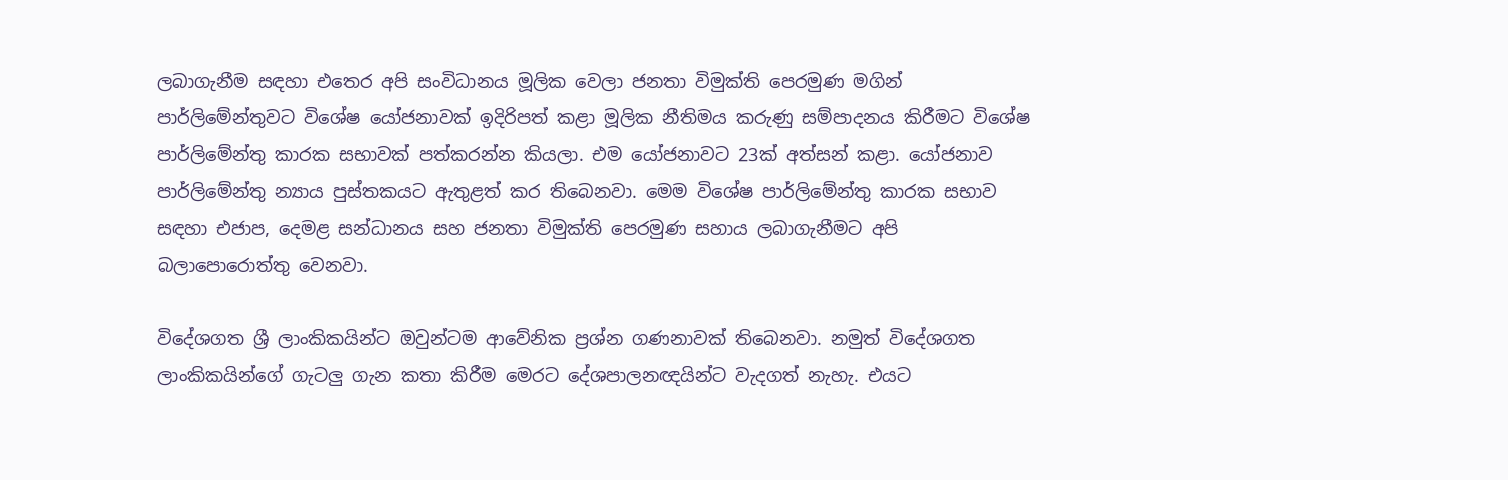ලබාගැනීම සඳහා එතෙර අපි සංවිධානය මූලික වෙලා ජනතා විමුක්ති පෙරමුණ මගින් පාර්ලිමේන්තුවට විශේෂ යෝජනාවක් ඉදිරිපත් කළා මූලික නීතිමය කරුණු සම්පාදනය කිරීමට විශේෂ පාර්ලිමේන්තු කාරක සභාවක් පත්කරන්න කියලා. එම යෝජනාවට 23ක් අත්සන් කළා. යෝජනාව පාර්ලිමේන්තු න්‍යාය පුස්තකයට ඇතුළත් කර තිබෙනවා. මෙම විශේෂ පාර්ලිමේන්තු කාරක සභාව සඳහා එජාප, දෙමළ සන්ධානය සහ ජනතා විමුක්ති පෙරමුණ සහාය ලබාගැනීමට අපි බලාපොරොත්තු වෙනවා.

විදේශගත ශ්‍රී ලාංකිකයින්ට ඔවුන්ටම ආවේනික ප්‍රශ්න ගණනාවක් තිබෙනවා. නමුත් විදේශගත ලාංකිකයින්ගේ ගැටලු ගැන කතා කිරීම මෙරට දේශපාලනඥයින්ට වැදගත් නැහැ. එයට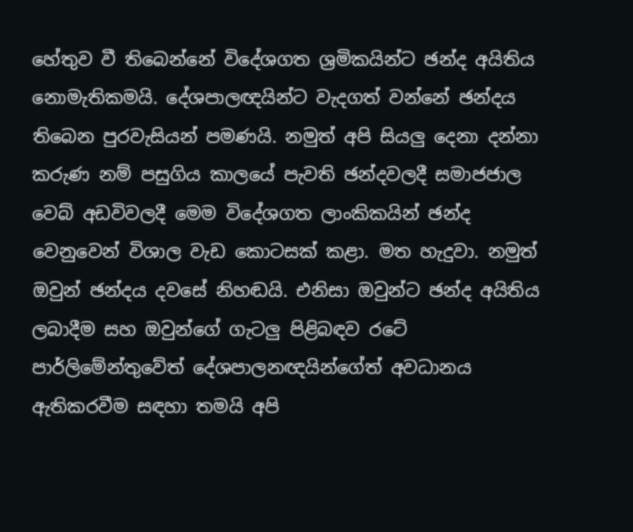හේතුව වී තිබෙන්නේ විදේශගත ශ්‍රමිකයින්ට ඡන්ද අයිතිය නොමැතිකමයි. දේශපාලඥයින්ට වැදගත් වන්නේ ඡන්දය තිබෙන පුරවැසියන් පමණයි. නමුත් අපි සියලු දෙනා දන්නා කරුණ නම් පසුගිය කාලයේ පැවති ඡන්දවලදී සමාජජාල වෙබ් අඩවිවලදී මෙම විදේශගත ලාංකිකයින් ඡන්ද වෙනුවෙන් විශාල වැඩ කොටසක් කළා. මත හැදුවා. නමුත් ඔවුන් ඡන්දය දවසේ නිහඬයි. එනිසා ඔවුන්ට ඡන්ද අයිතිය ලබාදීම සහ ඔවුන්ගේ ගැටලු පිළිබඳව රටේ පාර්ලිමේන්තුවේත් දේශපාලනඥයින්ගේත් අවධානය ඇතිකරවීම සඳහා තමයි අපි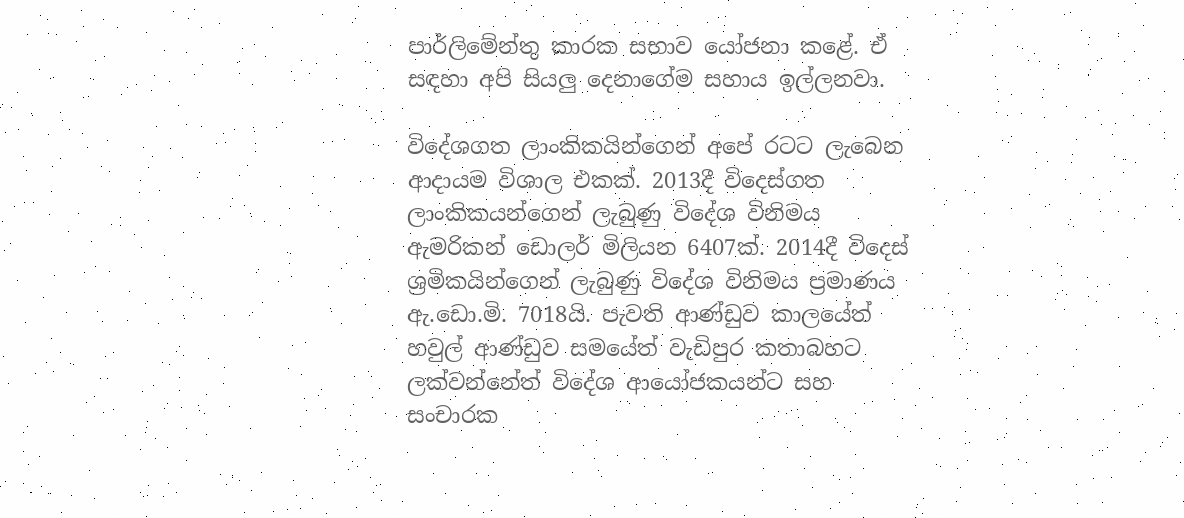පාර්ලිමේන්තු කාරක සභාව යෝජනා කළේ. ඒ සඳහා අපි සියලු දෙනාගේම සහාය ඉල්ලනවා.

විදේශගත ලාංකිකයින්ගෙන් අපේ රටට ලැබෙන ආදායම විශාල එකක්. 2013දී විදෙස්ගත ලාංකිකයන්ගෙන් ලැබුණු විදේශ විනිමය ඇමරිකන් ඩොලර් මිලියන 6407ක්. 2014දී විදෙස් ශ්‍රමිකයින්ගෙන් ලැබුණු විදේශ විනිමය ප්‍රමාණය ඇ.ඩො.මි. 7018යි. පැවති ආණ්ඩුව කාලයේත් හවුල් ආණ්ඩුව සමයේත් වැඩිපුර කතාබහට ලක්වන්නේත් විදේශ ආයෝජකයන්ට සහ සංචාරක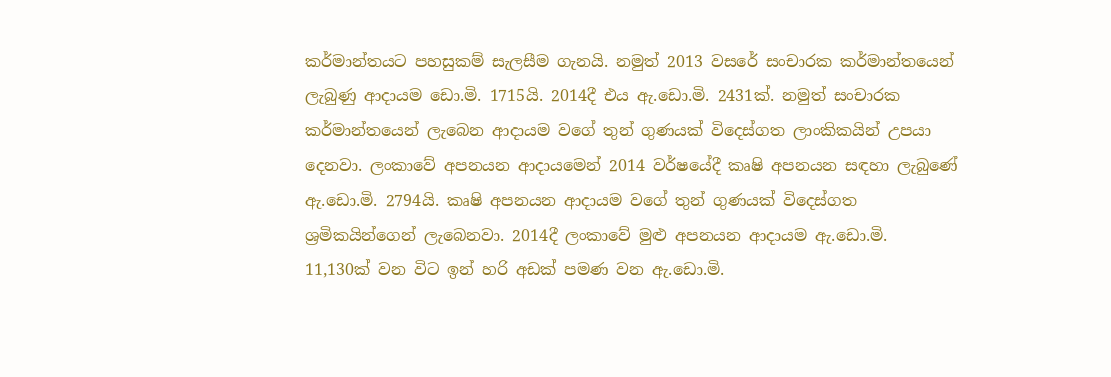කර්මාන්තයට පහසුකම් සැලසීම ගැනයි. නමුත් 2013 වසරේ සංචාරක කර්මාන්තයෙන් ලැබුණු ආදායම ඩො.මි. 1715යි. 2014දී එය ඇ.ඩො.මි. 2431ක්. නමුත් සංචාරක කර්මාන්තයෙන් ලැබෙන ආදායම වගේ තුන් ගුණයක් විදෙස්ගත ලාංකිකයින් උපයා දෙනවා. ලංකාවේ අපනයන ආදායමෙන් 2014 වර්ෂයේදී කෘෂි අපනයන සඳහා ලැබුණේ ඇ.ඩො.මි. 2794යි. කෘෂි අපනයන ආදායම වගේ තුන් ගුණයක් විදෙස්ගත ශ්‍රමිකයින්ගෙන් ලැබෙනවා. 2014දී ලංකාවේ මුළු අපනයන ආදායම ඇ.ඩො.මි. 11,130ක් වන විට ඉන් හරි අඩක් පමණ වන ඇ.ඩො.මි.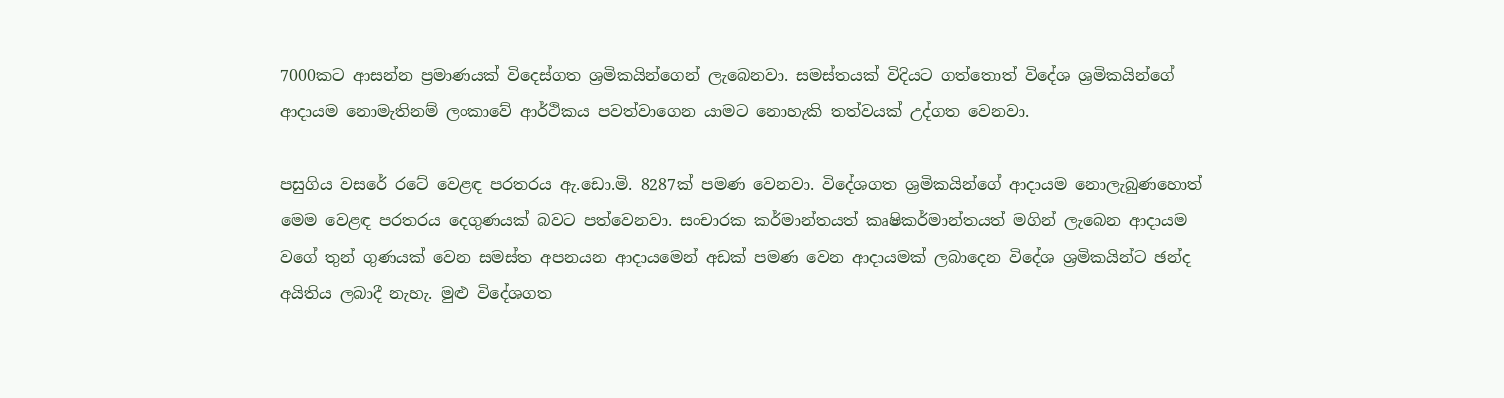7000කට ආසන්න ප්‍රමාණයක් විදෙස්ගත ශ්‍රමිකයින්ගෙන් ලැබෙනවා. සමස්තයක් විදියට ගත්තොත් විදේශ ශ්‍රමිකයින්ගේ ආදායම නොමැතිනම් ලංකාවේ ආර්ථිකය පවත්වාගෙන යාමට නොහැකි තත්වයක් උද්ගත වෙනවා.

පසුගිය වසරේ රටේ වෙළඳ පරතරය ඇ.ඩො.මි. 8287ක් පමණ වෙනවා. විදේශගත ශ්‍රමිකයින්ගේ ආදායම නොලැබුණහොත් මෙම වෙළඳ පරතරය දෙගුණයක් බවට පත්වෙනවා. සංචාරක කර්මාන්තයත් කෘෂිකර්මාන්තයත් මගින් ලැබෙන ආදායම වගේ තුන් ගුණයක් වෙන සමස්ත අපනයන ආදායමෙන් අඩක් පමණ වෙන ආදායමක් ලබාදෙන විදේශ ශ්‍රමිකයින්ට ඡන්ද අයිතිය ලබාදී නැහැ. මුළු විදේශගත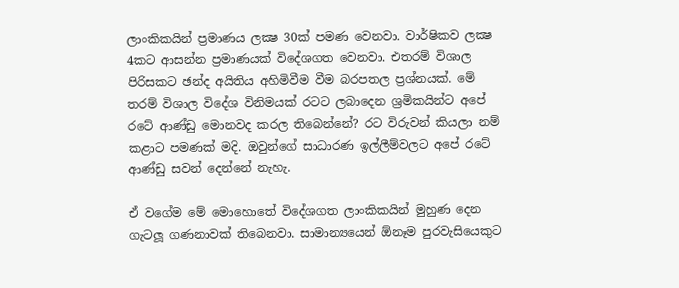ලාංකිකයින් ප්‍රමාණය ලක්‍ෂ 30ක් පමණ වෙනවා. වාර්ෂිකව ලක්‍ෂ 4කට ආසන්න ප්‍රමාණයක් විදේශගත වෙනවා. එතරම් විශාල පිරිසකට ඡන්ද අයිතිය අහිමිවීම වීම බරපතල ප්‍රශ්නයක්. මේ තරම් විශාල විදේශ විනිමයක් රටට ලබාදෙන ශ්‍රමිකයින්ට අපේ රටේ ආණ්ඩු මොනවද කරල තිබෙන්නේ? රට විරුවන් කියලා නම් කළාට පමණක් මදි. ඔවුන්ගේ සාධාරණ ඉල්ලීම්වලට අපේ රටේ ආණ්ඩු සවන් දෙන්නේ නැහැ.

ඒ වගේම මේ මොහොතේ විදේශගත ලාංකිකයින් මුහුණ දෙන ගැටලූ ගණනාවක් තිබෙනවා. සාමාන්‍යයෙන් ඕනෑම පුරවැසියෙකුට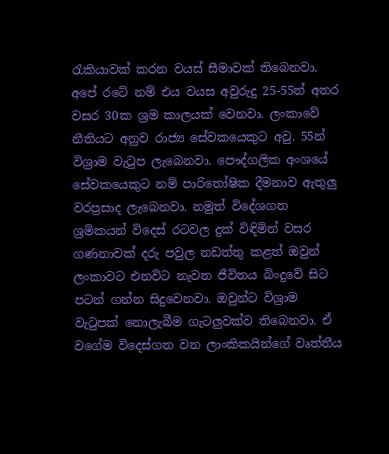රැකියාවක් කරන වයස් සීමාවක් තිබෙනවා. අපේ රටේ නම් එය වයස අවුරුදු 25-55ත් අතර වසර 30ක ශ්‍රම කාලයක් වෙනවා. ලංකාවේ නීතියට අනුව රාජ්‍ය සේවකයෙකුට අවු. 55න් විශ්‍රාම වැටුප ලැබෙනවා. පෞද්ගලික අංශයේ සේවකයෙකුට නම් පාරිතෝෂික දීමනාව ඇතුලු වරප්‍රසාද ලැබෙනවා. නමුත් විදේශගත ශ්‍රමිකයන් විදෙස් රටවල දුක් විඳිමින් වසර ගණනාවක් දරු පවුල නඩත්තු කළත් ඔවුන් ලංකාවට එනවිට නැවත ජීවිතය බිංදුවේ සිට පටන් ගන්න සිදුවෙනවා. ඔවුන්ට විශ්‍රාම වැටුපක් නොලැබීම ගැටලුවක්ව තිබෙනවා. ඒ වගේම විදෙස්ගත වන ලාංකිකයින්ගේ වෘත්තීය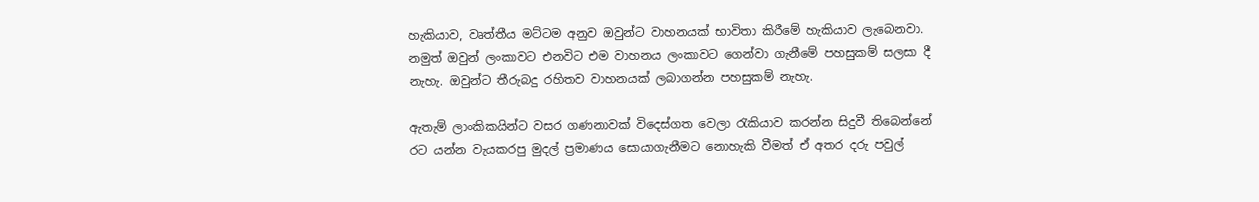හැකියාව, වෘත්තීය මට්ටම අනුව ඔවුන්ට වාහනයක් භාවිතා කිරීමේ හැකියාව ලැබෙනවා. නමුත් ඔවුන් ලංකාවට එනවිට එම වාහනය ලංකාවට ගෙන්වා ගැනීමේ පහසුකම් සලසා දී නැහැ. ඔවුන්ට තීරුබදු රහිතව වාහනයක් ලබාගන්න පහසුකම් නැහැ.

ඇතැම් ලාංකිකයින්ට වසර ගණනාවක් විදෙස්ගත වෙලා රැකියාව කරන්න සිදුවී තිබෙන්නේ රට යන්න වැයකරපු මුදල් ප්‍රමාණය සොයාගැනීමට නොහැකි වීමත් ඒ අතර දරු පවුල්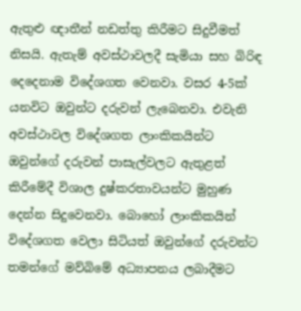ඇතුළු ඥාතීන් නඩත්තු කිරීමට සිදුවීමත් නිසයි. ඇතැම් අවස්ථාවලදී සැමියා සහ බිරිඳ දෙදෙනාම විදේශගත වෙනවා. වසර 4-5ක් යනවිට ඔවුන්ට දරුවන් ලැබෙනවා. එවැනි අවස්ථාවල විදේශගත ලාංකිකයින්ට ඔවුන්ගේ දරුවන් පාසැල්වලට ඇතුළත් කිරීමේදී විශාල දුෂ්කරතාවයන්ට මුහුණ දෙන්න සිදුවෙනවා. බොහෝ ලාංකිකයින් විදේශගත වෙලා සිටියත් ඔවුන්ගේ දරුවන්ට තමන්ගේ මව්බිමේ අධ්‍යාපනය ලබාදීමට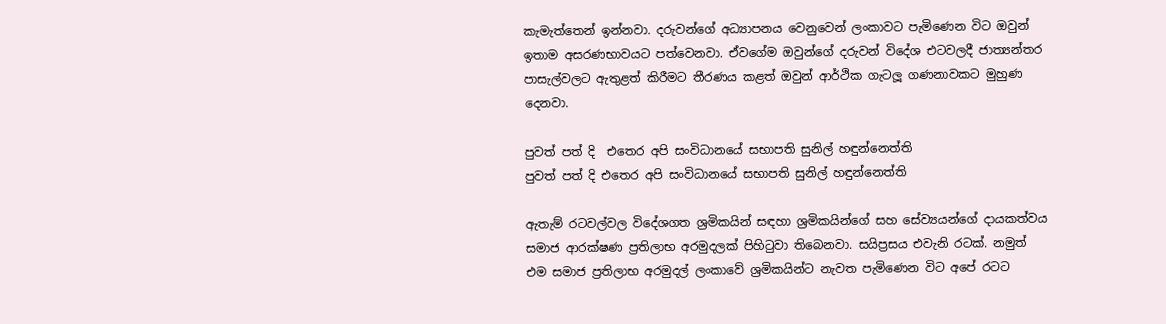කැමැත්තෙන් ඉන්නවා. දරුවන්ගේ අධ්‍යාපනය වෙනුවෙන් ලංකාවට පැමිණෙන විට ඔවුන් ඉතාම අසරණභාවයට පත්වෙනවා. ඒවගේම ඔවුන්ගේ දරුවන් විදේශ එටවලදී ජාත්‍යන්තර පාසැල්වලට ඇතුළත් කිරීමට තීරණය කළත් ඔවුන් ආර්ථික ගැටලූ ගණනාවකට මුහුණ දෙනවා.

පුවත් පත් දි  එතෙර අපි සංවිධානයේ සභාපති සුනිල් හඳුන්නෙත්ති
පුවත් පත් දි එතෙර අපි සංවිධානයේ සභාපති සුනිල් හඳුන්නෙත්ති

ඇතැම් රටවල්වල විදේශගත ශ්‍රමිකයින් සඳහා ශ්‍රමිකයින්ගේ සහ සේව්‍යයන්ගේ දායකත්වය සමාජ ආරක්ෂණ ප්‍රතිලාභ අරමුදලක් පිහිටුවා තිබෙනවා. සයිප්‍රසය එවැනි රටක්. නමුත් එම සමාජ ප්‍රතිලාභ අරමුදල් ලංකාවේ ශ්‍රමිකයින්ට නැවත පැමිණෙන විට අපේ රටට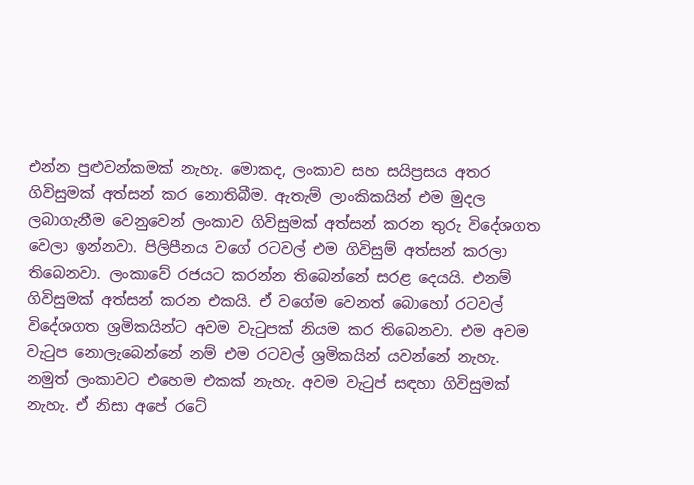එන්න පුළුවන්කමක් නැහැ. මොකද, ලංකාව සහ සයිප්‍රසය අතර ගිවිසුමක් අත්සන් කර නොතිබීම. ඇතැම් ලාංකිකයින් එම මුදල ලබාගැනීම වෙනුවෙන් ලංකාව ගිවිසුමක් අත්සන් කරන තුරු විදේශගත වෙලා ඉන්නවා. පිලිපීනය වගේ රටවල් එම ගිවිසුම් අත්සන් කරලා තිබෙනවා. ලංකාවේ රජයට කරන්න තිබෙන්නේ සරළ දෙයයි. එනම් ගිවිසුමක් අත්සන් කරන එකයි. ඒ වගේම වෙනත් බොහෝ රටවල් විදේශගත ශ්‍රමිකයින්ට අවම වැටුපක් නියම කර තිබෙනවා. එම අවම වැටුප නොලැබෙන්නේ නම් එම රටවල් ශ්‍රමිකයින් යවන්නේ නැහැ. නමුත් ලංකාවට එහෙම එකක් නැහැ. අවම වැටුප් සඳහා ගිවිසුමක් නැහැ. ඒ නිසා අපේ රටේ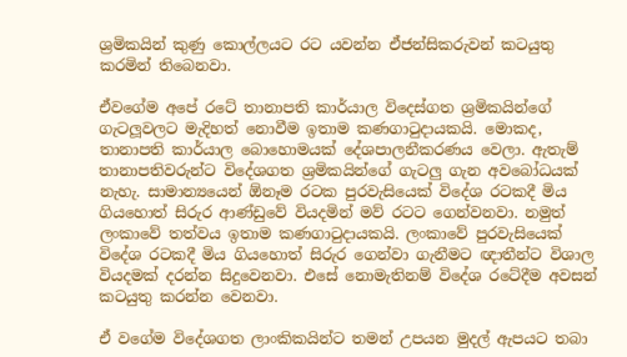ශ්‍රමිකයින් කුණු කොල්ලයට රට යවන්න ඒජන්සිකරුවන් කටයුතු කරමින් තිබෙනවා.

ඒවගේම අපේ රටේ තානාපති කාර්යාල විදෙස්ගත ශ්‍රමිකයින්ගේ ගැටලූවලට මැදිහත් නොවීම ඉතාම කණගාටුදායකයි. මොකද, තානාපති කාර්යාල බොහොමයක් දේශපාලනීකරණය වෙලා. ඇතැම් තානාපතිවරුන්ට විදේශගත ශ්‍රමිකයින්ගේ ගැටලු ගැන අවබෝධයක් නැහැ. සාමාන්‍යයෙන් ඕනෑම රටක පුරවැසියෙක් විදේශ රටකදී මිය ගියහොත් සිරුර ආණ්ඩුවේ වියදමින් මව් රටට ගෙන්වනවා. නමුත් ලංකාවේ තත්වය ඉතාම කණගාටුදායකයි. ලංකාවේ පුරවැසියෙක් විදේශ රටකදී මිය ගියහොත් සිරුර ගෙන්වා ගැනීමට ඥාතීන්ට විශාල වියදමක් දරන්න සිදුවෙනවා. එසේ නොමැතිනම් විදේශ රටේදීම අවසන් කටයුතු කරන්න වෙනවා.

ඒ වගේම විදේශගත ලාංකිකයින්ට තමන් උපයන මුදල් ඇපයට තබා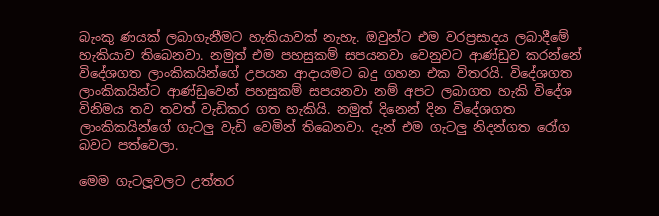බැංකු ණයක් ලබාගැනීමට හැකියාවක් නැහැ. ඔවුන්ට එම වරප්‍රසාදය ලබාදීමේ හැකියාව තිබෙනවා. නමුත් එම පහසුකම් සපයනවා වෙනුවට ආණ්ඩුව කරන්නේ විදේශගත ලාංකිකයින්ගේ උපයන ආදායමට බදු ගහන එක විතරයි. විදේශගත ලාංකිකයින්ට ආණ්ඩුවෙන් පහසුකම් සපයනවා නම් අපට ලබාගත හැකි විදේශ විනිමය තව තවත් වැඩිකර ගත හැකියි. නමුත් දිනෙන් දින විදේශගත ලාංකිකයින්ගේ ගැටලු වැඩි වෙමින් තිබෙනවා. දැන් එම ගැටලු නිදන්ගත රෝග බවට පත්වෙලා.

මෙම ගැටලූවලට උත්තර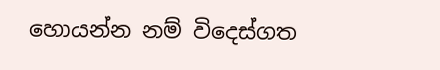හොයන්න නම් විදෙස්ගත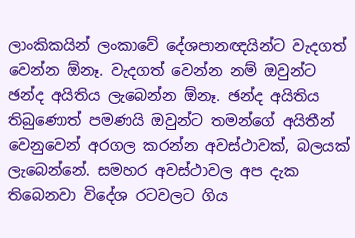ලාංකිකයින් ලංකාවේ දේශපානඥයින්ට වැදගත් වෙන්න ඕනෑ. වැදගත් වෙන්න නම් ඔවුන්ට ඡන්ද අයිතිය ලැබෙන්න ඕනෑ. ඡන්ද අයිතිය තිබුණොත් පමණයි ඔවුන්ට තමන්ගේ අයිතීන් වෙනුවෙන් අරගල කරන්න අවස්ථාවක්, බලයක් ලැබෙන්නේ. සමහර අවස්ථාවල අප දැක තිබෙනවා විදේශ රටවලට ගිය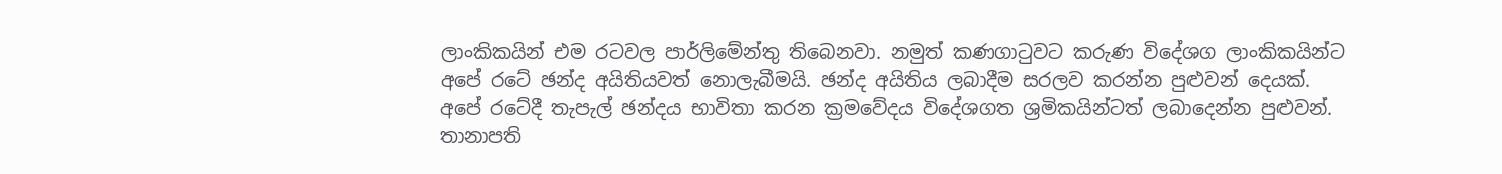ලාංකිකයින් එම රටවල පාර්ලිමේන්තු තිබෙනවා. නමුත් කණගාටුවට කරුණ විදේශග ලාංකිකයින්ට අපේ රටේ ඡන්ද අයිතියවත් නොලැබීමයි. ඡන්ද අයිතිය ලබාදීම සරලව කරන්න පුළුවන් දෙයක්. අපේ රටේදී තැපැල් ඡන්දය භාවිතා කරන ක්‍රමවේදය විදේශගත ශ්‍රමිකයින්ටත් ලබාදෙන්න පුළුවන්. තානාපති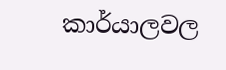කාර්යාලවල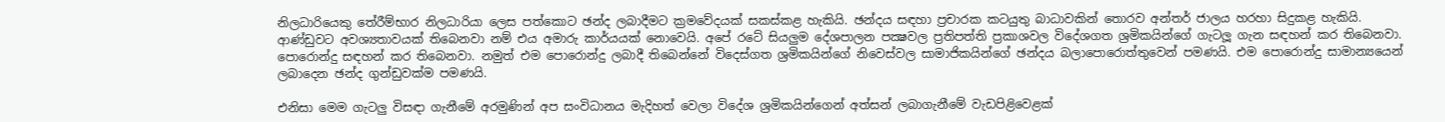නිලධාරියෙකු තේරීම්භාර නිලධාරියා ලෙස පත්කොට ඡන්ද ලබාදීමට ක්‍රමවේදයක් සකස්කළ හැකියි. ඡන්දය සඳහා ප්‍රචාරක කටයුතු බාධාවකින් තොරව අන්තර් ජාලය හරහා සිදුකළ හැකියි. ආණ්ඩුවට අවශ්‍යතාවයක් තිබෙනවා නම් එය අමාරු කාර්යයක් නොවෙයි. අපේ රටේ සියලුම දේශපාලන පක්‍ෂවල ප්‍රතිපත්ති ප්‍රකාශවල විදේශගත ශ්‍රමිකයින්ගේ ගැටලූ ගැන සඳහන් කර තිබෙනවා. පොරොන්දු සඳහන් කර තිබෙනවා. නමුත් එම පොරොන්දු ලබාදී තිබෙන්නේ විදෙස්ගත ශ්‍රමිකයින්ගේ නිවෙස්වල සාමාජිකයින්ගේ ඡන්දය බලාපොරොත්තුවෙන් පමණයි. එම පොරොන්දු සාමාන්‍යයෙන් ලබාදෙන ඡන්ද ගුන්ඩුවක්ම පමණයි.

එනිසා මෙම ගැටලු විසඳා ගැනීමේ අරමුණින් අප සංවිධානය මැදිහත් වෙලා විදේශ ශ්‍රමිකයින්ගෙන් අත්සන් ලබාගැනීමේ වැඩපිළිවෙළක්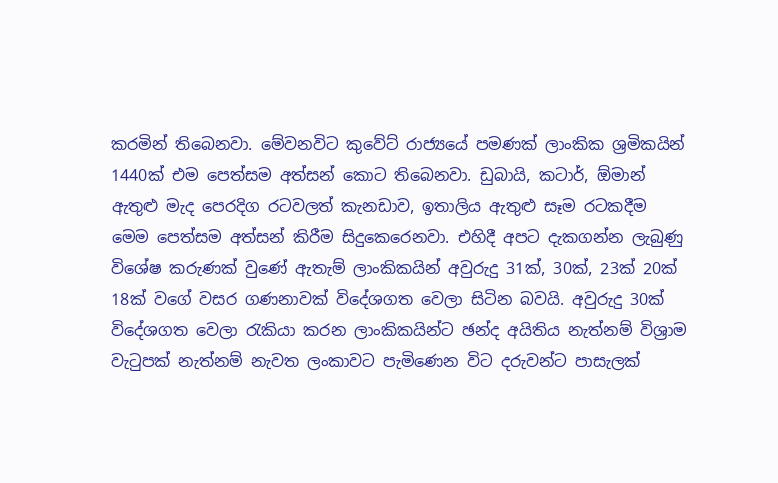කරමින් තිබෙනවා. මේවනවිට කුවේට් රාජ්‍යයේ පමණක් ලාංකික ශ්‍රමිකයින් 1440ක් එම පෙත්සම අත්සන් කොට තිබෙනවා. ඩුබායි, කටාර්, ඕමාන් ඇතුළු මැද පෙරදිග රටවලත් කැනඩාව, ඉතාලිය ඇතුළු සෑම රටකදීම මෙම පෙත්සම අත්සන් කිරීම සිදුකෙරෙනවා. එහිදී අපට දැකගන්න ලැබුණු විශේෂ කරුණක් වුණේ ඇතැම් ලාංකිකයින් අවුරුදු 31ක්, 30ක්, 23ක් 20ක් 18ක් වගේ වසර ගණනාවක් විදේශගත වෙලා සිටින බවයි. අවුරුදු 30ක් විදේශගත වෙලා රැකියා කරන ලාංකිකයින්ට ඡන්ද අයිතිය නැත්නම් විශ්‍රාම වැටුපක් නැත්නම් නැවත ලංකාවට පැමිණෙන විට දරුවන්ට පාසැලක්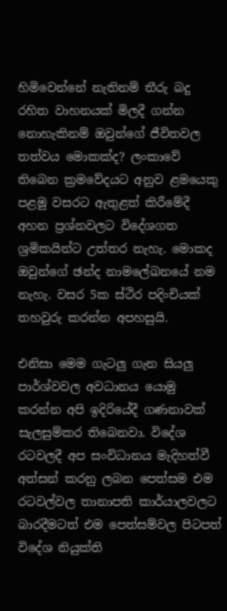හිමිවෙන්නේ නැතිනම් තීරු බදු රහිත වාහනයක් මිලදී ගන්න නොහැකිනම් ඔවුන්ගේ ජීවිතවල තත්වය මොකක්ද? ලංකාවේ තිබෙන ක්‍රමවේදයට අනුව ළමයෙකු පළමු වසරට ඇතුළත් කිරීමේදී අහන ප්‍රශ්නවලට විදේශගත ශ්‍රමිකයින්ට උත්තර නැහැ. මොකද ඔවුන්ගේ ඡන්ද නාමලේඛනයේ නම නැහැ. වසර 5ක ස්ථිර පදිංචියක් තහවුරු කරන්න අපහසුයි.

එනිසා මෙම ගැටලු ගැන සියලු පාර්ශ්වවල අවධානය යොමු කරන්න අපි ඉදිරියේදී ගණනාවක් සැලසුම්කර තිබෙනවා. විදේශ රටවලදී අප සංවිධානය මැදිහත්වී අත්සන් කරනු ලබන පෙත්සම එම රටවල්වල තානාපති කාර්යාලවලට බාරදීමටත් එම පෙත්සම්වල පිටපත් විදේශ නියුක්ති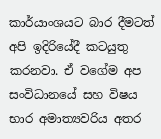කාර්යාංශයට බාර දීමටත් අපි ඉදිරියේදී කටයුතු කරනවා. ඒ වගේම අප සංවිධානයේ සහ විෂය භාර අමාත්‍යවරිය අතර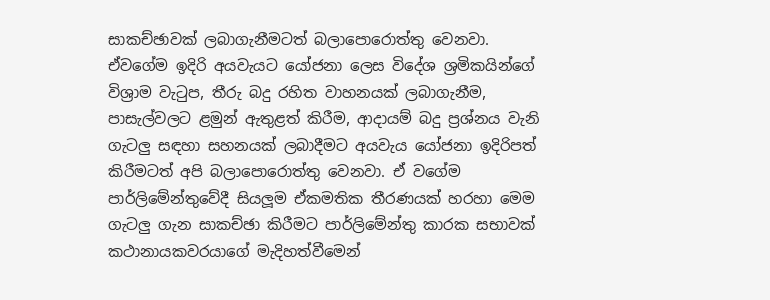සාකච්ඡාවක් ලබාගැනීමටත් බලාපොරොත්තු වෙනවා. ඒවගේම ඉදිරි අයවැයට යෝජනා ලෙස විදේශ ශ්‍රමිකයින්ගේ විශ්‍රාම වැටුප, තීරු බදු රහිත වාහනයක් ලබාගැනීම, පාසැල්වලට ළමුන් ඇතුළත් කිරීම, ආදායම් බදු ප්‍රශ්නය වැනි ගැටලු සඳහා සහනයක් ලබාදීමට අයවැය යෝජනා ඉදිරිපත් කිරීමටත් අපි බලාපොරොත්තු වෙනවා. ඒ වගේම පාර්ලිමේන්තුවේදී සියලූම ඒකමතික තීරණයක් හරහා මෙම ගැටලු ගැන සාකච්ඡා කිරීමට පාර්ලිමේන්තු කාරක සභාවක් කථානායකවරයාගේ මැදිහත්වීමෙන්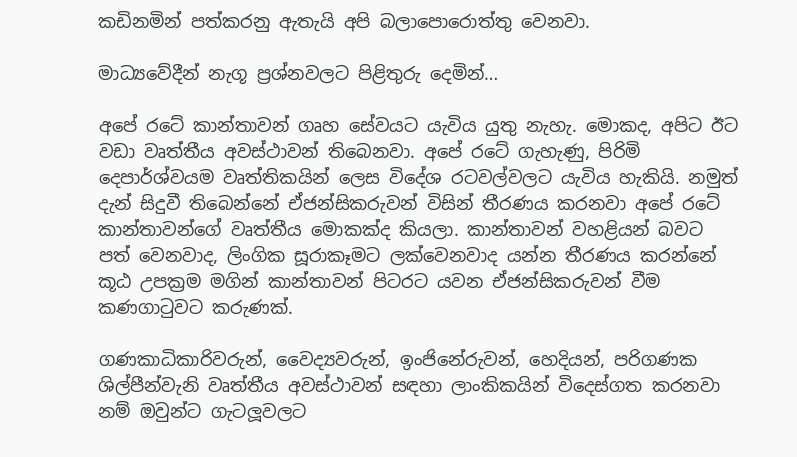කඩිනමින් පත්කරනු ඇතැයි අපි බලාපොරොත්තු වෙනවා.

මාධ්‍යවේදීන් නැගූ ප්‍රශ්නවලට පිළිතුරු දෙමින්…

අපේ රටේ කාන්තාවන් ගෘහ සේවයට යැවිය යුතු නැහැ. මොකද, අපිට ඊට වඩා වෘත්තීය අවස්ථාවන් තිබෙනවා. අපේ රටේ ගැහැණු, පිරිමි දෙපාර්ශ්වයම වෘත්තිකයින් ලෙස විදේශ රටවල්වලට යැවිය හැකියි. නමුත් දැන් සිදුවී තිබෙන්නේ ඒජන්සිකරුවන් විසින් තීරණය කරනවා අපේ රටේ කාන්තාවන්ගේ වෘත්තීය මොකක්ද කියලා. කාන්තාවන් වහළියන් බවට පත් වෙනවාද, ලිංගික සූරාකෑමට ලක්වෙනවාද යන්න තීරණය කරන්නේ කූඨ උපක්‍රම මගින් කාන්තාවන් පිටරට යවන ඒජන්සිකරුවන් වීම කණගාටුවට කරුණක්.

ගණකාධිකාරිවරුන්, වෛද්‍යවරුන්, ඉංජිනේරුවන්, හෙදියන්, පරිගණක ශිල්පීන්වැනි වෘත්තීය අවස්ථාවන් සඳහා ලාංකිකයින් විදෙස්ගත කරනවා නම් ඔවුන්ට ගැටලූවලට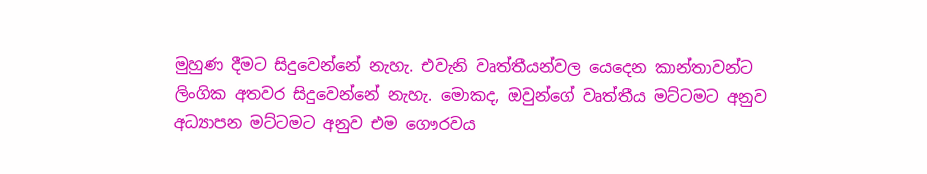මුහුණ දීමට සිදුවෙන්නේ නැහැ. එවැනි වෘත්තීයන්වල යෙදෙන කාන්තාවන්ට ලිංගික අතවර සිදුවෙන්නේ නැහැ. මොකද, ඔවුන්ගේ වෘත්තීය මට්ටමට අනුව අධ්‍යාපන මට්ටමට අනුව එම ගෞරවය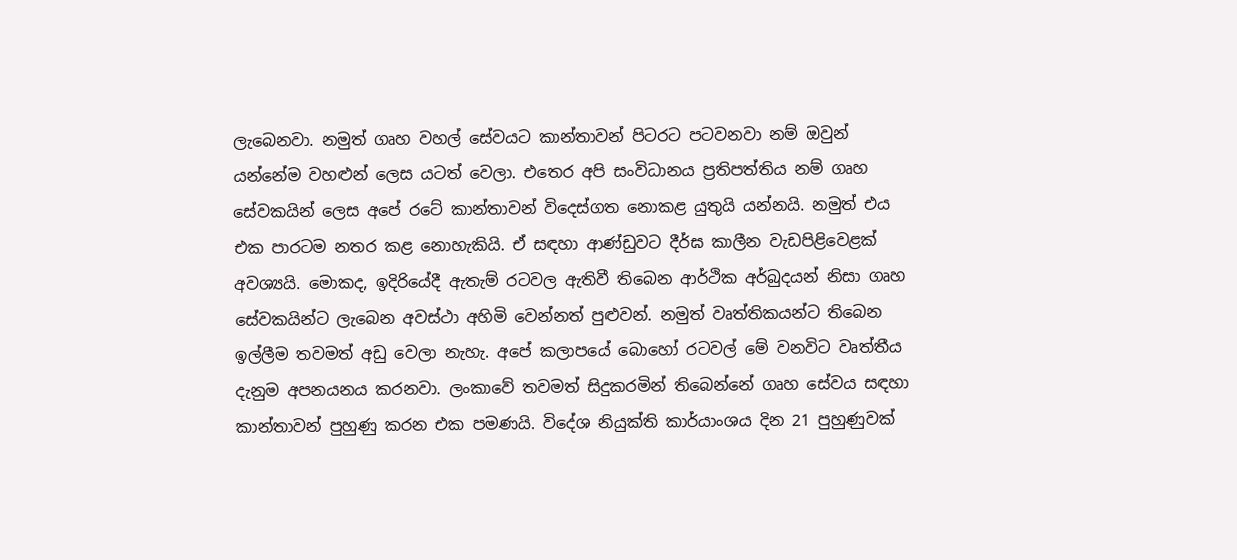ලැබෙනවා. නමුත් ගෘහ වහල් සේවයට කාන්තාවන් පිටරට පටවනවා නම් ඔවුන් යන්නේම වහළුන් ලෙස යටත් වෙලා. එතෙර අපි සංවිධානය ප්‍රතිපත්තිය නම් ගෘහ සේවකයින් ලෙස අපේ රටේ කාන්තාවන් විදෙස්ගත නොකළ යුතුයි යන්නයි. නමුත් එය එක පාරටම නතර කළ නොහැකියි. ඒ සඳහා ආණ්ඩුවට දීර්ඝ කාලීන වැඩපිළිවෙළක් අවශ්‍යයි. මොකද, ඉදිරියේදී ඇතැම් රටවල ඇතිවී තිබෙන ආර්ථික අර්බුදයන් නිසා ගෘහ සේවකයින්ට ලැබෙන අවස්ථා අහිමි වෙන්නත් පුළුවන්. නමුත් වෘත්තිකයන්ට තිබෙන ඉල්ලීම තවමත් අඩු වෙලා නැහැ. අපේ කලාපයේ බොහෝ රටවල් මේ වනවිට වෘත්තීය දැනුම අපනයනය කරනවා. ලංකාවේ තවමත් සිදුකරමින් තිබෙන්නේ ගෘහ සේවය සඳහා කාන්තාවන් පුහුණු කරන එක පමණයි. විදේශ නියුක්ති කාර්යාංශය දින 21 පුහුණුවක්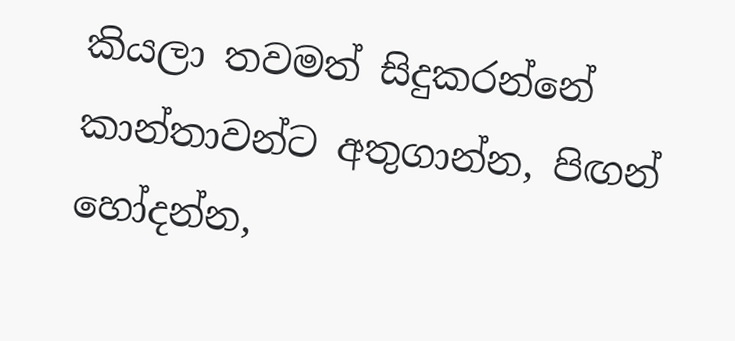කියලා තවමත් සිදුකරන්නේ කාන්තාවන්ට අතුගාන්න, පිඟන් හෝදන්න,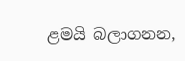ළමයි බලාගනන,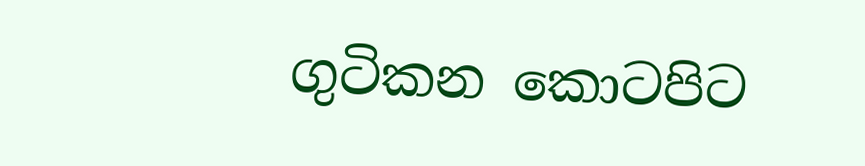ගුටිකන කොටපිට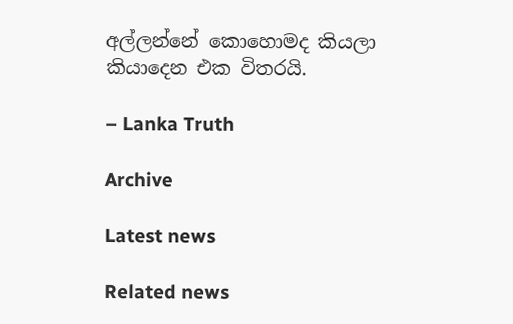අල්ලන්නේ කොහොමද කියලා කියාදෙන එක විතරයි.

– Lanka Truth

Archive

Latest news

Related news